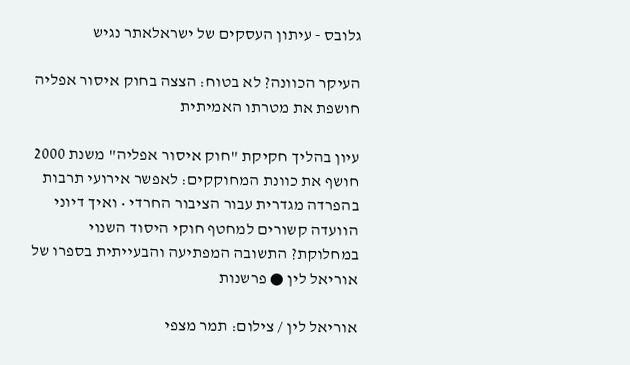גלובס - עיתון העסקים של ישראלאתר נגיש

העיקר הכוונה? לא בטוח: הצצה בחוק איסור אפליה חושפת את מטרתו האמיתית

עיון בהליך חקיקת "חוק איסור אפליה" משנת 2000 חושף את כוונת המחוקקים: לאפשר אירועי תרבות בהפרדה מגדרית עבור הציבור החרדי • ואיך דיוני הוועדה קשורים למחטף חוקי היסוד השנוי במחלוקת? התשובה המפתיעה והבעייתית בספרו של אוריאל לין ● פרשנות

אוריאל לין / צילום: תמר מצפי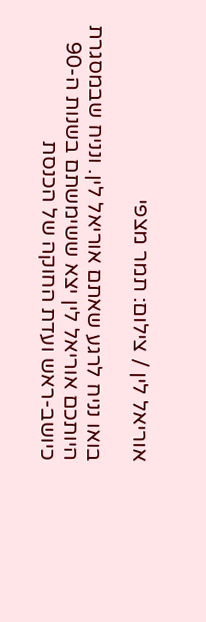אוריאל לין / צילום: תמר מצפי

בואו נניח לרגע שאתם אוריאל לין. ונניח שבמסגרת היותכם אוריאל לין יצא ששימשתם בשנות ה-90 כיושב-ראש ועדת החוקה של הכנסת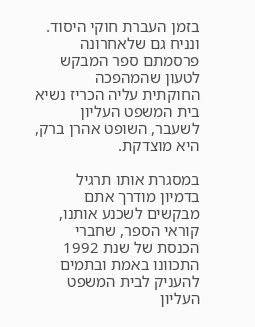בזמן העברת חוקי היסוד. ונניח גם שלאחרונה פרסמתם ספר המבקש לטעון שהמהפכה החוקתית עליה הכריז נשיא בית המשפט העליון לשעבר, השופט אהרן ברק, היא מוצדקת.

במסגרת אותו תרגיל בדמיון מודרך אתם מבקשים לשכנע אותנו, קוראי הספר, שחברי הכנסת של שנת 1992 התכוונו באמת ובתמים להעניק לבית המשפט העליון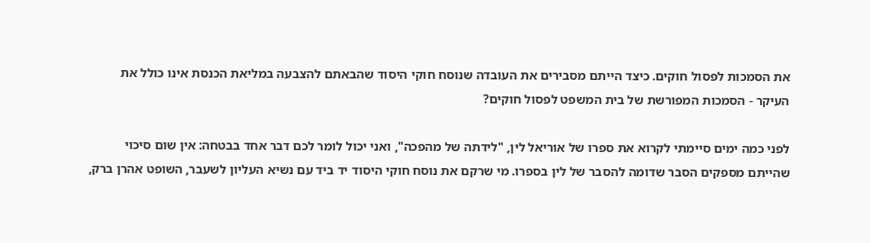את הסמכות לפסול חוקים. כיצד הייתם מסבירים את העובדה שנוסח חוקי היסוד שהבאתם להצבעה במליאת הכנסת אינו כולל את העיקר - הסמכות המפורשת של בית המשפט לפסול חוקים?

לפני כמה ימים סיימתי לקרוא את ספרו של אוריאל לין, "לידתה של מהפכה", ואני יכול לומר לכם דבר אחד בבטחה: אין שום סיכוי שהייתם מספקים הסבר שדומה להסבר של לין בספרו. מי שרקם את נוסח חוקי היסוד יד ביד עם נשיא העליון לשעבר, השופט אהרן ברק,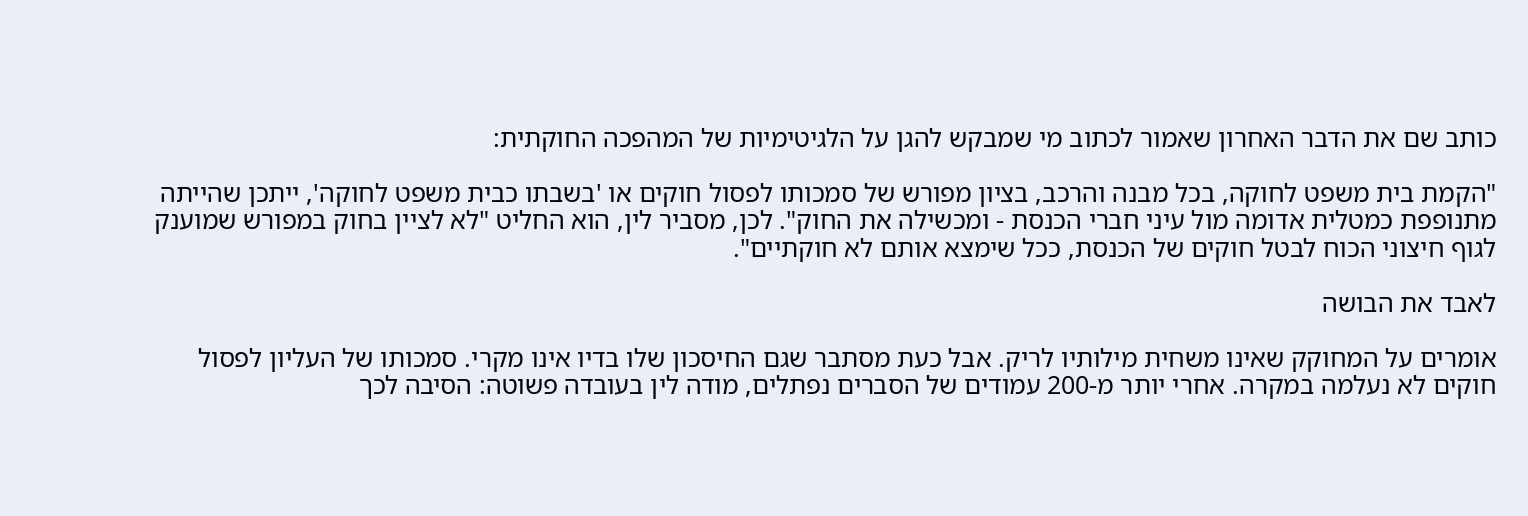כותב שם את הדבר האחרון שאמור לכתוב מי שמבקש להגן על הלגיטימיות של המהפכה החוקתית:

"הקמת בית משפט לחוקה, בכל מבנה והרכב, בציון מפורש של סמכותו לפסול חוקים או 'בשבתו כבית משפט לחוקה', ייתכן שהייתה מתנופפת כמטלית אדומה מול עיני חברי הכנסת - ומכשילה את החוק". לכן, מסביר לין, הוא החליט "לא לציין בחוק במפורש שמוענק לגוף חיצוני הכוח לבטל חוקים של הכנסת, ככל שימצא אותם לא חוקתיים".

לאבד את הבושה

אומרים על המחוקק שאינו משחית מילותיו לריק. אבל כעת מסתבר שגם החיסכון שלו בדיו אינו מקרי. סמכותו של העליון לפסול חוקים לא נעלמה במקרה. אחרי יותר מ-200 עמודים של הסברים נפתלים, מודה לין בעובדה פשוטה: הסיבה לכך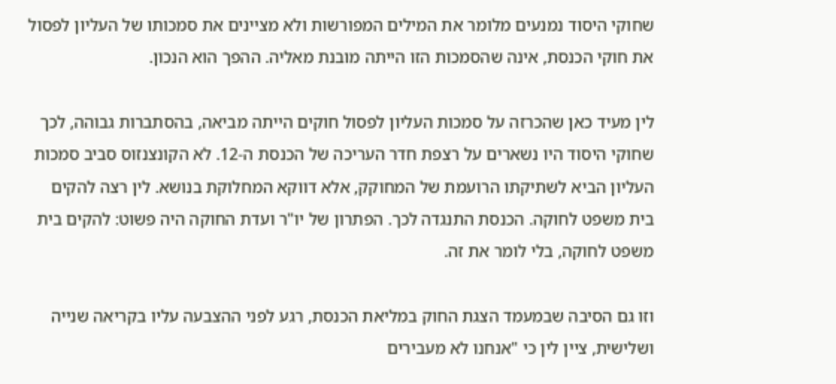שחוקי היסוד נמנעים מלומר את המילים המפורשות ולא מציינים את סמכותו של העליון לפסול את חוקי הכנסת, אינה שהסמכות הזו הייתה מובנת מאליה. ההפך הוא הנכון.

לין מעיד כאן שהכרזה על סמכות העליון לפסול חוקים הייתה מביאה, בהסתברות גבוהה, לכך שחוקי היסוד היו נשארים על רצפת חדר העריכה של הכנסת ה-12. לא הקונצנזוס סביב סמכות העליון הביא לשתיקתו הרועמת של המחוקק, אלא דווקא המחלוקת בנושא. לין רצה להקים בית משפט לחוקה. הכנסת התנגדה לכך. הפתרון של יו"ר ועדת החוקה היה פשוט: להקים בית משפט לחוקה, בלי לומר את זה.

וזו גם הסיבה שבמעמד הצגת החוק במליאת הכנסת, רגע לפני ההצבעה עליו בקריאה שנייה ושלישית, ציין לין כי "אנחנו לא מעבירים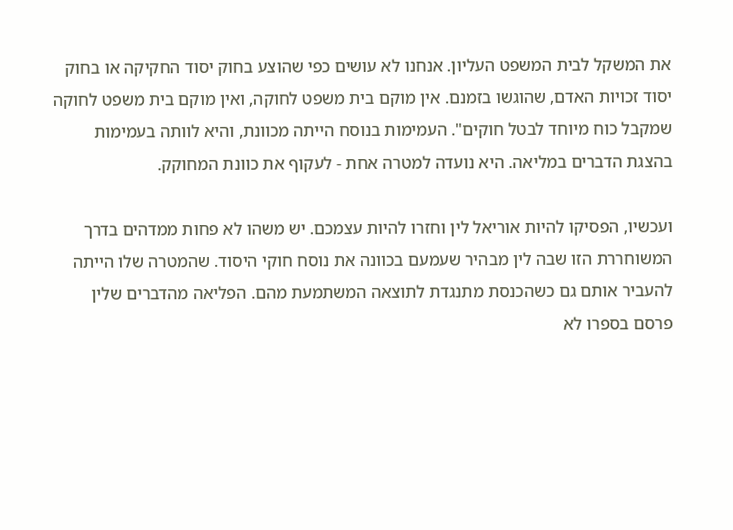את המשקל לבית המשפט העליון. אנחנו לא עושים כפי שהוצע בחוק יסוד החקיקה או בחוק יסוד זכויות האדם, שהוגשו בזמנם. אין מוקם בית משפט לחוקה, ואין מוקם בית משפט לחוקה שמקבל כוח מיוחד לבטל חוקים". העמימות בנוסח הייתה מכוונת, והיא לוותה בעמימות בהצגת הדברים במליאה. היא נועדה למטרה אחת - לעקוף את כוונת המחוקק.

ועכשיו, הפסיקו להיות אוריאל לין וחזרו להיות עצמכם. יש משהו לא פחות ממדהים בדרך המשוחררת הזו שבה לין מבהיר שעמעם בכוונה את נוסח חוקי היסוד. שהמטרה שלו הייתה להעביר אותם גם כשהכנסת מתנגדת לתוצאה המשתמעת מהם. הפליאה מהדברים שלין פרסם בספרו לא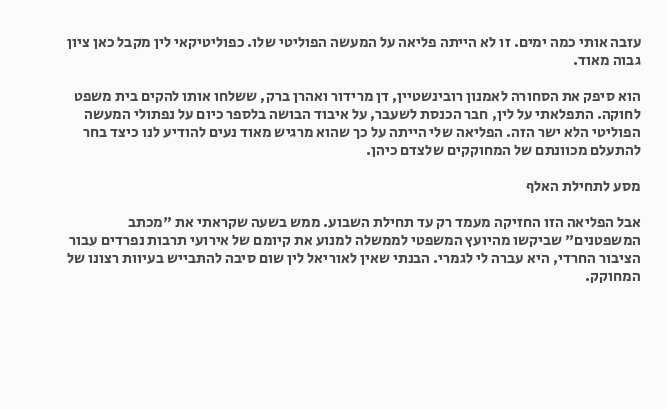עזבה אותי כמה ימים. זו לא הייתה פליאה על המעשה הפוליטי שלו. כפוליטיקאי לין מקבל כאן ציון גבוה מאוד.

הוא סיפק את הסחורה לאמנון רובינשטיין, דן מרידור ואהרן ברק, ששלחו אותו להקים בית משפט לחוקה. התפלאתי על לין, חבר הכנסת לשעבר, על איבוד הבושה בלספר כיום על נפתולי המעשה הפוליטי הלא ישר הזה. הפליאה שלי הייתה על כך שהוא מרגיש מאוד נעים להודיע לנו כיצד בחר להתעלם מכוונתם של המחוקקים שלצדם כיהן.

מסע לתחילת האלף

אבל הפליאה הזו החזיקה מעמד רק עד תחילת השבוע. ממש בשעה שקראתי את "מכתב המשפטנים" שביקשו מהיועץ המשפטי לממשלה למנוע את קיומם של אירועי תרבות נפרדים עבור הציבור החרדי, היא עברה לי לגמרי. הבנתי שאין לאוריאל לין שום סיבה להתבייש בעיוות רצונו של המחוקק.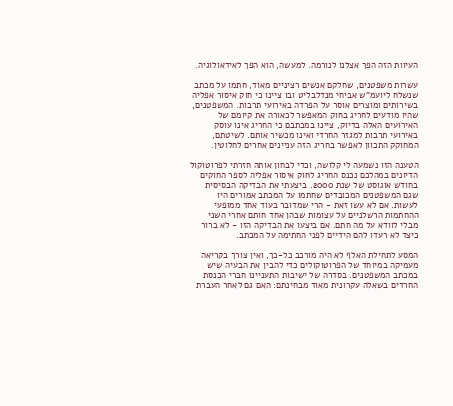העיוות הזה הפך אצלנו לנורמה. למעשה, הוא הפך לאידאולוגיה.

עשרות משפטנים, שחלקם אנשים רציניים מאוד, חתמו על מכתב שנשלח ליועמ"ש אביחי מנדלבליט ובו ציינו כי חוק איסור אפליה בשירותים ומוצרים אוסר על הפרדה באירועי תרבות. המשפטנים, שהיו מודעים לחריג בחוק המאפשר לכאורה את קיומם של האירועים האלה בדיוק, ציינו במכתבם כי החריג אינו עוסק באירועי תרבות למגזר החרדי ואינו מכשיר אותם. לשיטתם, המחוקק התכוון לאפשר בחריג הזה עניינים אחרים לחלוטין.

הטענה הזו נשמעה לי קלושה, וכדי לבחון אותה חזרתי לפרוטוקול הדיונים במהלכם נכנס החריג לחוק איסור אפליה לספר החוקים בחודש אוגוסט של שנת 2000. ביצעתי את הבדיקה הבסיסית שגם המשפטנים המכובדים שחתמו על המכתב אמורים היו לעשות. אם לא עשו זאת - הרי שמדובר בעוד אחד ממופעי ההחתמות הרשלניים על עצומות שבהן אחד חותם אחרי השני מבלי לוודא על מה חתם. אם ביצעו את הבדיקה הזו - לא ברור כיצד לא רעדו להם הידיים לפני החתימה על המכתב.

המסע לתחילת האלף לא היה מורכב כל-כך, ואין צורך בקריאה מעמיקה במיוחד של הפרוטוקולים כדי להבין את הבעיה שיש במכתב המשפטנים. בסדרה של ישיבות התעניינו חברי הכנסת החרדים בשאלה עקרונית מאוד מבחינתם: האם גם לאחר העברת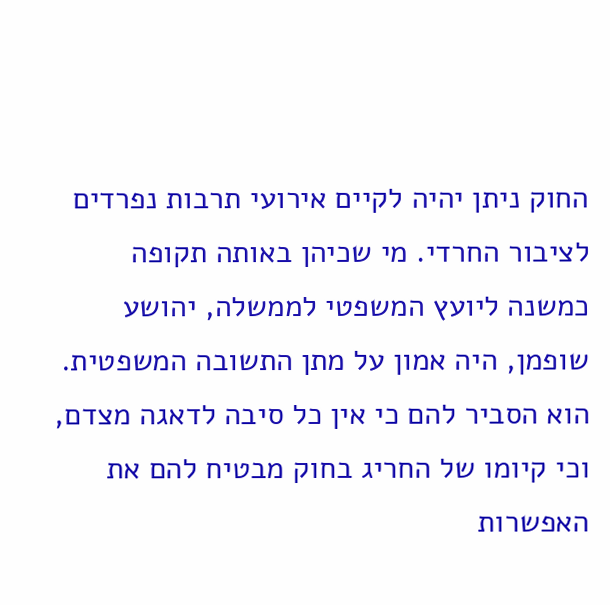החוק ניתן יהיה לקיים אירועי תרבות נפרדים לציבור החרדי. מי שכיהן באותה תקופה כמשנה ליועץ המשפטי לממשלה, יהושע שופמן, היה אמון על מתן התשובה המשפטית. הוא הסביר להם כי אין כל סיבה לדאגה מצדם, וכי קיומו של החריג בחוק מבטיח להם את האפשרות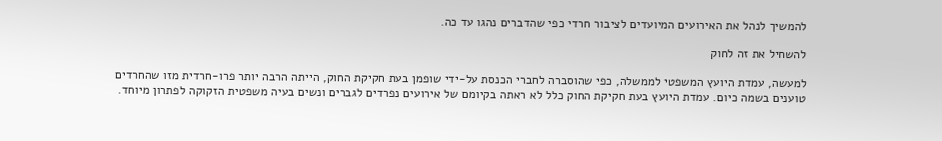להמשיך לנהל את האירועים המיועדים לציבור חרדי כפי שהדברים נהגו עד כה.

להשחיל את זה לחוק

למעשה, עמדת היועץ המשפטי לממשלה, כפי שהוסברה לחברי הכנסת על-ידי שופמן בעת חקיקת החוק, הייתה הרבה יותר פרו-חרדית מזו שהחרדים טוענים בשמה כיום. עמדת היועץ בעת חקיקת החוק כלל לא ראתה בקיומם של אירועים נפרדים לגברים ונשים בעיה משפטית הזקוקה לפתרון מיוחד.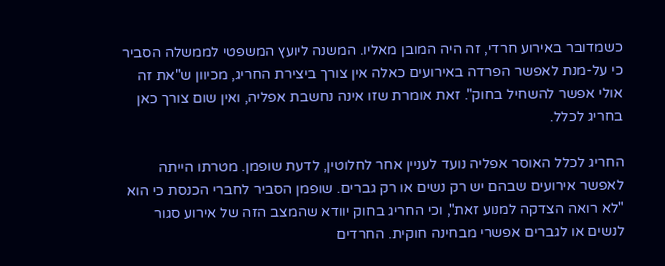כשמדובר באירוע חרדי, זה היה המובן מאליו. המשנה ליועץ המשפטי לממשלה הסביר כי על-מנת לאפשר הפרדה באירועים כאלה אין צורך ביצירת החריג, מכיוון ש"את זה אולי אפשר להשחיל בחוק". זאת אומרת שזו אינה נחשבת אפליה, ואין שום צורך כאן בחריג לכלל.

החריג לכלל האוסר אפליה נועד לעניין אחר לחלוטין, לדעת שופמן. מטרתו הייתה לאפשר אירועים שבהם יש רק נשים או רק גברים. שופמן הסביר לחברי הכנסת כי הוא "לא רואה הצדקה למנוע זאת", וכי החריג בחוק יוודא שהמצב הזה של אירוע סגור לנשים או לגברים אפשרי מבחינה חוקית. החרדים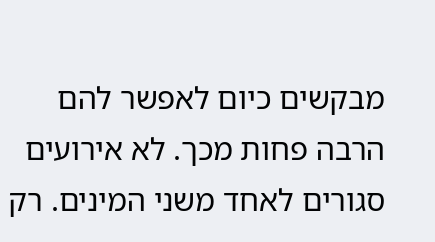מבקשים כיום לאפשר להם הרבה פחות מכך. לא אירועים סגורים לאחד משני המינים. רק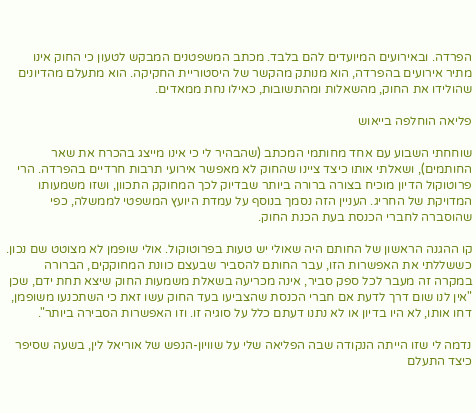הפרדה. ובאירועים המיועדים להם בלבד. מכתב המשפטנים המבקש לטעון כי החוק אינו מתיר אירועים בהפרדה, הוא מנותק מהקשר של היסטוריית החקיקה. הוא מתעלם מהדיונים שהולידו את החוק, מהשאלות ומהתשובות, כאילו נחת ממאדים.

פליאה הוחלפה בייאוש

שוחחתי השבוע עם אחד מחותמי המכתב (שהבהיר לי כי אינו מייצג בהכרח את שאר החותמים), ושאלתי אותו כיצד ציינו שהחוק לא מאפשר אירועי תרבות חרדיים בהפרדה. הרי פרוטוקול הדיון מוכיח בצורה ברורה ביותר שבדיוק לכך המחוקק התכוון, ושזו משמעותו המדויקת של החריג. העניין הזה נסמך בנוסף על עמדת היועץ המשפטי לממשלה, כפי שהוסברה לחברי הכנסת בעת הכנת החוק.

קו ההגנה הראשון של החותם היה שאולי יש טעות בפרוטוקול. אולי שופמן לא מצוטט שם נכון. כששללתי את האפשרות הזו, עבר החותם להסביר שבעצם כוונת המחוקקים, הברורה במקרה זה מעבר לכל ספק סביר, אינה מכריעה בשאלת משמעות החוק שיצא תחת ידם, שכן "אין לנו שום דרך לדעת אם חברי הכנסת שהצביעו בעד החוק עשו זאת כי השתכנעו משופמן, דחו אותו, לא היו בדיון או לא נתנו דעתם כלל על סוגיה זו. וזו האפשרות הסבירה ביותר".

נדמה לי שזו הייתה הנקודה שבה הפליאה שלי על שוויון-הנפש של אוריאל לין, בשעה שסיפר כיצד התעלם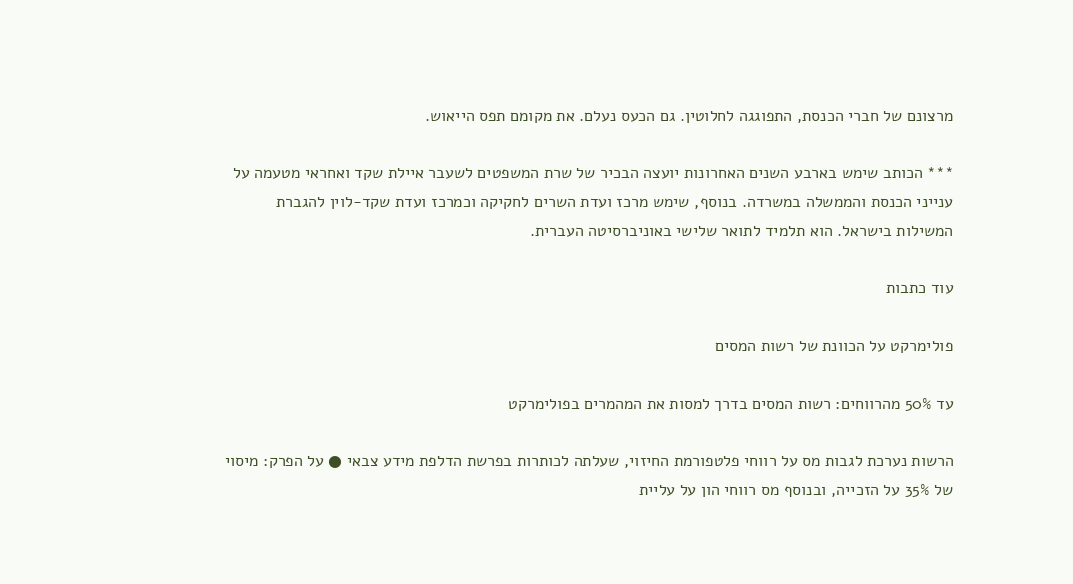מרצונם של חברי הכנסת, התפוגגה לחלוטין. גם הכעס נעלם. את מקומם תפס הייאוש.

*** הכותב שימש בארבע השנים האחרונות יועצה הבכיר של שרת המשפטים לשעבר איילת שקד ואחראי מטעמה על ענייני הכנסת והממשלה במשרדה. בנוסף, שימש מרכז ועדת השרים לחקיקה וכמרכז ועדת שקד-לוין להגברת המשילות בישראל. הוא תלמיד לתואר שלישי באוניברסיטה העברית.

עוד כתבות

פולימרקט על הכוונת של רשות המסים

עד 50% מהרווחים: רשות המסים בדרך למסות את המהמרים בפולימרקט

הרשות נערכת לגבות מס על רווחי פלטפורמת החיזוי, שעלתה לכותרות בפרשת הדלפת מידע צבאי ● על הפרק: מיסוי של 35% על הזכייה, ובנוסף מס רווחי הון על עליית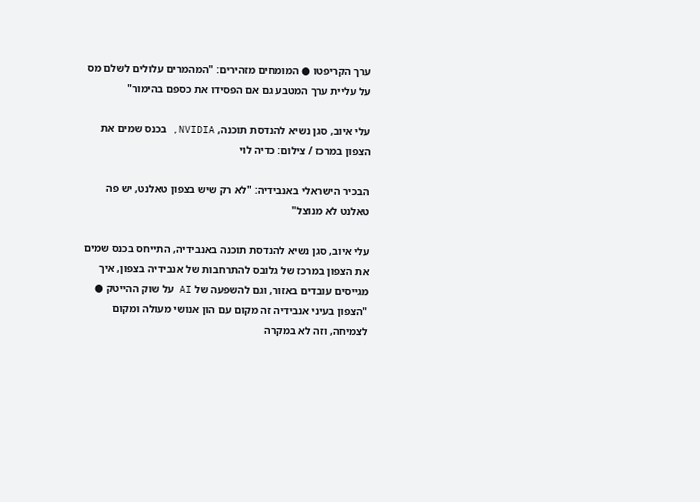ערך הקריפטו ● המומחים מזהירים: "המהמרים עלולים לשלם מס על עליית ערך המטבע גם אם הפסידו את כספם בהימור"

עלי איוב, סגן נשיא להנדסת תוכנה, NVIDIA, בכנס שמים את הצפון במרכז / צילום: כדיה לוי

הבכיר הישראלי באנבידיה: "לא רק שיש בצפון טאלנט, יש פה טאלנט לא מנוצל"

עלי איוב, סגן נשיא להנדסת תוכנה באנבידיה, התייחס בכנס שמים את הצפון במרכז של גלובס להתרחבות של אנבידיה בצפון, איך מגייסים עובדים באזור, וגם להשפעה של AI על שוק ההייטק ● "הצפון בעיני אנבידיה זה מקום עם הון אנושי מעולה ומקום לצמיחה, וזה לא במקרה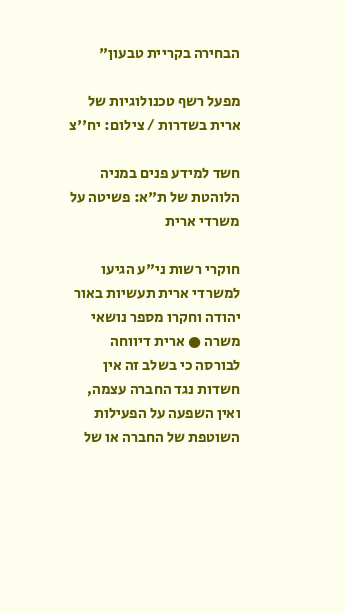הבחירה בקריית טבעון"

מפעל רשף טכנולוגיות של ארית בשדרות / צילום: יח''צ

חשד למידע פנים במניה הלוהטת של ת"א: פשיטה על משרדי ארית

חוקרי רשות ני"ע הגיעו למשרדי ארית תעשיות באור יהודה וחקרו מספר נושאי משרה ● ארית דיווחה לבורסה כי בשלב זה אין חשדות נגד החברה עצמה, ואין השפעה על הפעילות השוטפת של החברה או של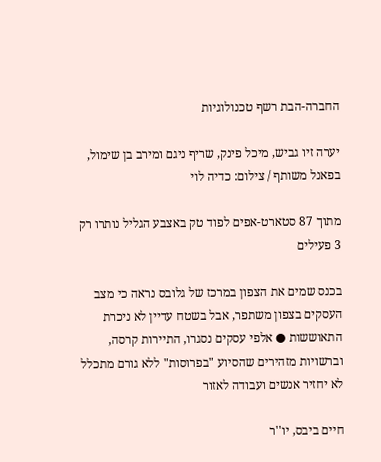החברה-הבת רשף טכנולוגיות

יערה זיו גביש, מיכל פינק, שריף ניגם ומירב בן שימול, בפאנל משותף / צילום: כדיה לוי

מתוך 87 סטארט-אפים לפוד טק באצבע הגליל נותרו רק 3 פעילים

בכנס שמים את הצפון במרכז של גלובס נראה כי מצב העסקים בצפון משתפר, אבל בשטח עדיין לא ניכרת התאוששות ● אלפי עסקים נסגרו, התיירות קרסה, וברשויות מזהירים שהסיוע "בפרוסות" ללא גורם מתכלל לא יחזיר אנשים ועבודה לאזור

חיים ביבס, יו''ר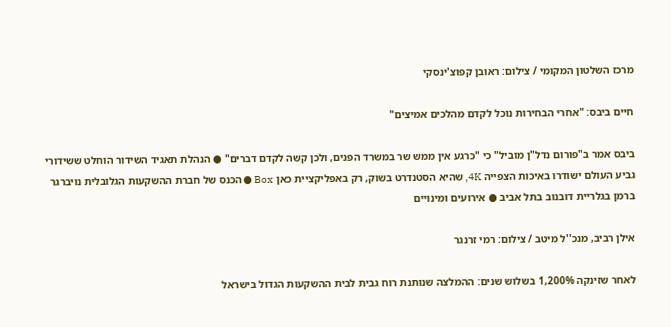מרכז השלטון המקומי / צילום: ראובן קפוצ'ינסקי

חיים ביבס: "אחרי הבחירות נוכל לקדם מהלכים אמיצים"

ביבס אמר ב"פורום נדל"ן מוביל" כי "כרגע אין ממש שר במשרד הפנים, ולכן קשה לקדם דברים" ● הנהלת תאגיד השידור הוחלט ששידורי גביע העולם ישודרו באיכות הצפייה 4K, שהיא הסטנדרט בשוק, רק באפליקציית כאן Box ● הכנס של חברת ההשקעות הגלובלית נויברגר ברמן בגלריית דובנוב בתל אביב ● אירועים ומינויים

אילן רביב, מנכ''ל מיטב / צילום: רמי זרנגר

לאחר שזינקה 1,200% בשלוש שנים: ההמלצה שנותנת רוח גבית לבית ההשקעות הגדול בישראל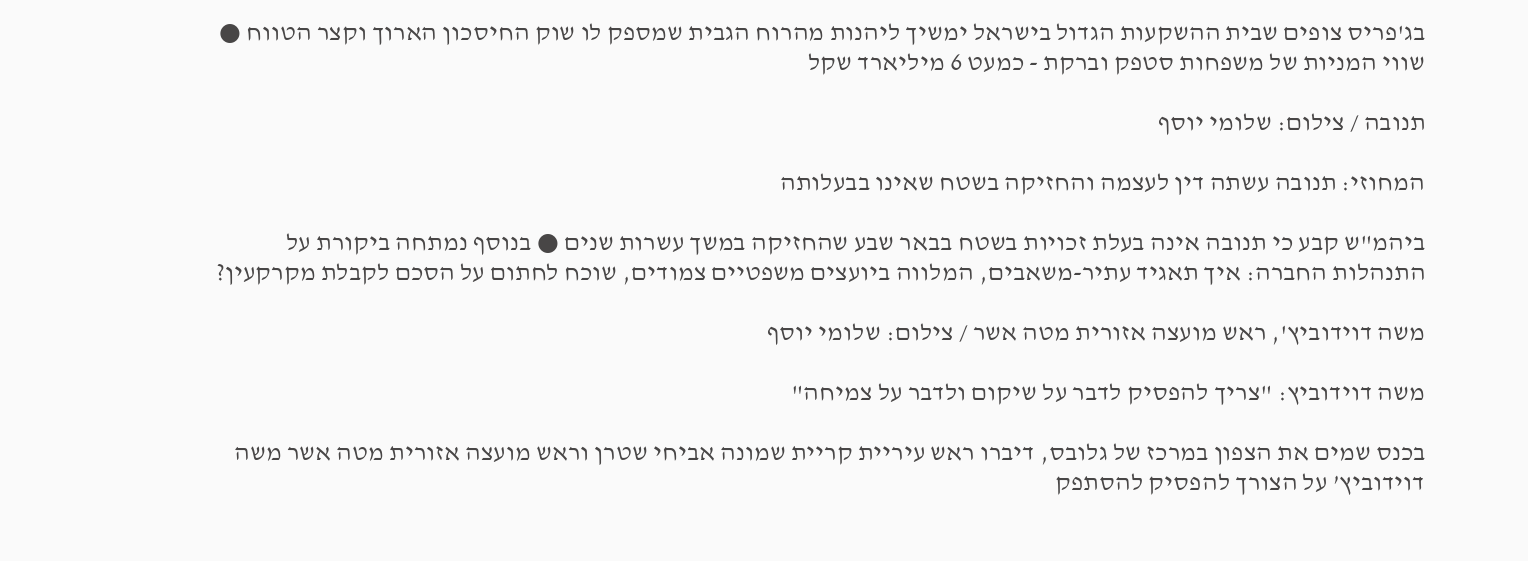בג'פריס צופים שבית ההשקעות הגדול בישראל ימשיך ליהנות מהרוח הגבית שמספק לו שוק החיסכון הארוך וקצר הטווח ● שווי המניות של משפחות סטפק וברקת - כמעט 6 מיליארד שקל

תנובה / צילום: שלומי יוסף

המחוזי: תנובה עשתה דין לעצמה והחזיקה בשטח שאינו בבעלותה

ביהמ"ש קבע כי תנובה אינה בעלת זכויות בשטח בבאר שבע שהחזיקה במשך עשרות שנים ● בנוסף נמתחה ביקורת על התנהלות החברה: איך תאגיד עתיר-משאבים, המלווה ביועצים משפטיים צמודים, שוכח לחתום על הסכם לקבלת מקרקעין?

משה דוידוביץ', ראש מועצה אזורית מטה אשר / צילום: שלומי יוסף

משה דוידוביץ: "צריך להפסיק לדבר על שיקום ולדבר על צמיחה"

בכנס שמים את הצפון במרכז של גלובס, דיברו ראש עיריית קריית שמונה אביחי שטרן וראש מועצה אזורית מטה אשר משה דוידוביץ’ על הצורך להפסיק להסתפק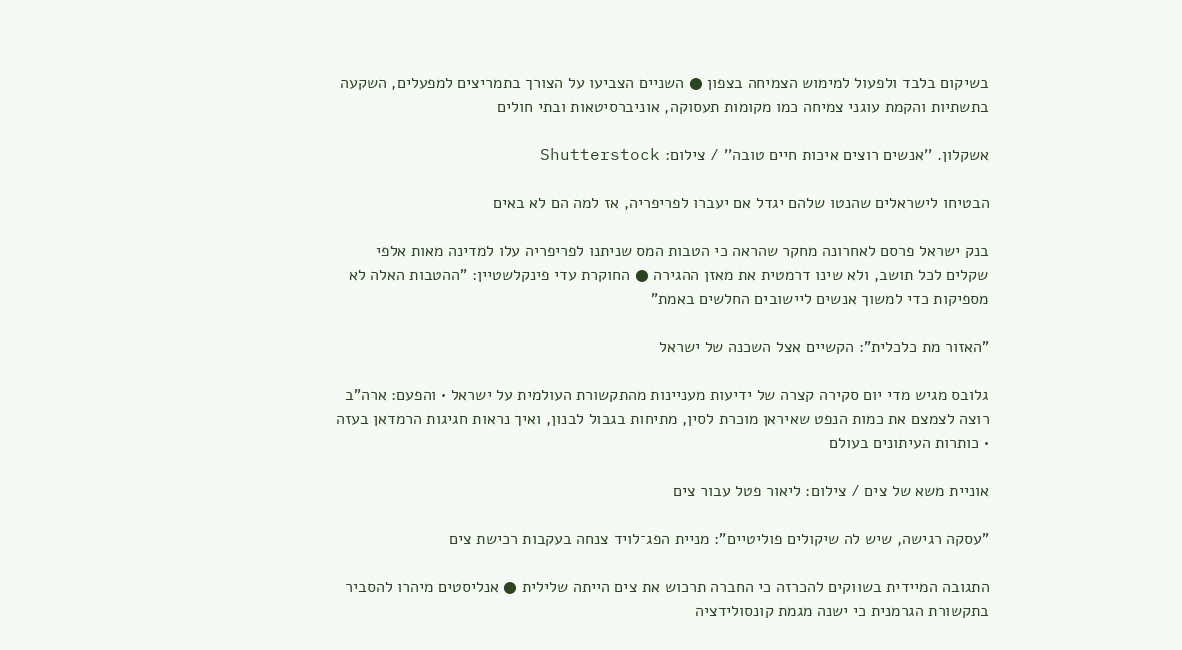בשיקום בלבד ולפעול למימוש הצמיחה בצפון ● השניים הצביעו על הצורך בתמריצים למפעלים, השקעה בתשתיות והקמת עוגני צמיחה כמו מקומות תעסוקה, אוניברסיטאות ובתי חולים

אשקלון. ''אנשים רוצים איכות חיים טובה'' / צילום: Shutterstock

הבטיחו לישראלים שהנטו שלהם יגדל אם יעברו לפריפריה, אז למה הם לא באים

בנק ישראל פרסם לאחרונה מחקר שהראה כי הטבות המס שניתנו לפריפריה עלו למדינה מאות אלפי שקלים לכל תושב, ולא שינו דרמטית את מאזן ההגירה ● החוקרת עדי פינקלשטיין: "ההטבות האלה לא מספיקות כדי למשוך אנשים ליישובים החלשים באמת"

"האזור מת כלכלית": הקשיים אצל השכנה של ישראל

גלובס מגיש מדי יום סקירה קצרה של ידיעות מעניינות מהתקשורת העולמית על ישראל • והפעם: ארה"ב רוצה לצמצם את כמות הנפט שאיראן מוכרת לסין, מתיחות בגבול לבנון, ואיך נראות חגיגות הרמדאן בעזה • כותרות העיתונים בעולם

אוניית משא של צים / צילום: ליאור פטל עבור צים

"עסקה רגישה, שיש לה שיקולים פוליטיים": מניית הפג־לויד צנחה בעקבות רכישת צים

התגובה המיידית בשווקים להכרזה כי החברה תרכוש את צים הייתה שלילית ● אנליסטים מיהרו להסביר בתקשורת הגרמנית כי ישנה מגמת קונסולידציה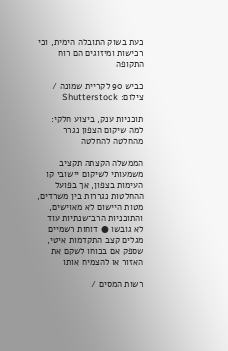כעת בשוק התובלה הימית, וכי רכישות ומיזוגים הם רוח התקופה

כביש 90 לקריית שמונה / צילום: Shutterstock

תוכניות ענק, ביצוע חלקי: למה שיקום הצפון נגרר מהחלטה להחלטה

הממשלה הקצתה תקציב משמעותי לשיקום יישובי קו העימות בצפון, אך בפועל ההחלטות נגררות בין משרדים, מטות היישום לא מאוישים, והתוכניות הרב־שנתיות עוד לא גובשו ● דוחות רשמיים מגלים קצב התקדמות איטי, שספק אם בכוחו לשקם את האזור או להצמיח אותו

רשות המסים /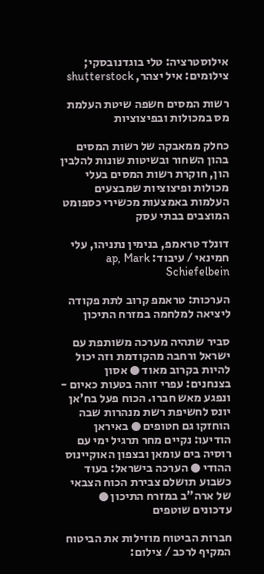אילוסטרציה: טלי בוגדנובסקי; צילומים: איל יצהר, shutterstock

רשות המסים חשפה שיטת העלמת מס במכולות ובפיצוציות

כחלק ממאבקה של רשות המסים בהון השחור ובשיטות שונות להלבין הון, חוקרת רשות המסים בעלי מכולות ופיצוציות שמבצעים העלמות באמצעות מכשירי כספומט המוצבים בבתי עסק

דונלד טראמפ, בנימין נתניהו, עלי חמינאי / עיבוד: ap, Mark Schiefelbein

הערכות: טראמפ קרוב לתת פקודה ליציאה למלחמה במזרח התיכון

סביר שתהיה מערכה משותפת עם ישראל ורחבה מהקודמת וזה יכול להיות בקרוב מאוד ● אסון בצנחנים: עפרי זוהה בטעות כאיום - ונפגע מאש חברו. הכוח פעל בח'אן יונס לחשיפת רשת מנהרות שבה הוחזקו גם חטופים ● באיראן הודיעו: נקיים מחר תרגיל ימי עם רוסיה בים עומאן ובצפון האוקיינוס ההודי ● הערכה בישראל: בעוד כשבוע תושלם צבירת הכוח הצבאי של ארה"ב במזרח התיכון ● עדכונים שוטפים

חברות הביטוח מוזילות את הביטוח המקיף לרכב / צילום: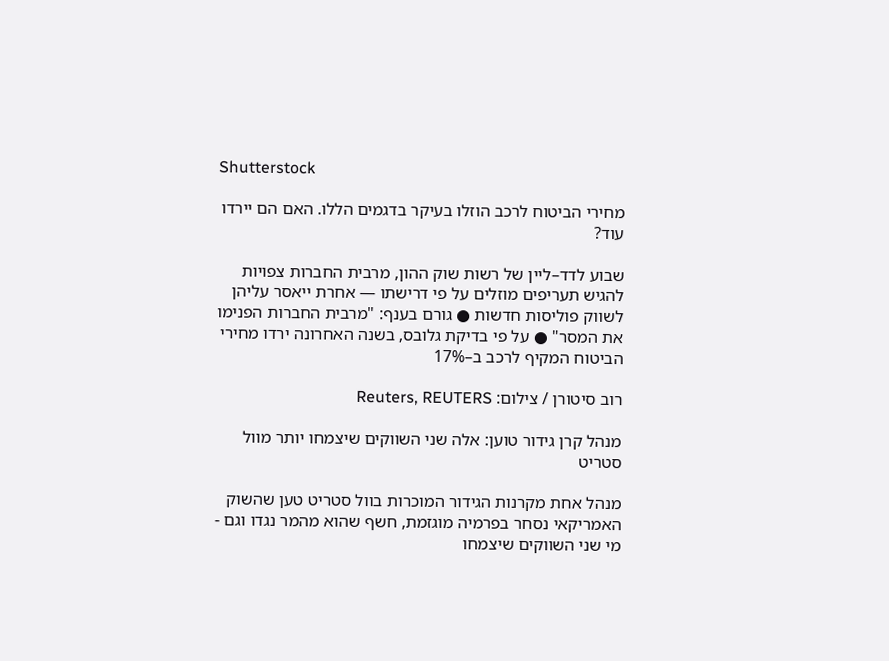Shutterstock

מחירי הביטוח לרכב הוזלו בעיקר בדגמים הללו. האם הם יירדו עוד?

שבוע לדד–ליין של רשות שוק ההון, מרבית החברות צפויות להגיש תעריפים מוזלים על פי דרישתו — אחרת ייאסר עליהן לשווק פוליסות חדשות ● גורם בענף: "מרבית החברות הפנימו את המסר" ● על פי בדיקת גלובס, בשנה האחרונה ירדו מחירי הביטוח המקיף לרכב ב–17%

רוב סיטורן / צילום: Reuters, REUTERS

מנהל קרן גידור טוען: אלה שני השווקים שיצמחו יותר מוול סטריט

מנהל אחת מקרנות הגידור המוכרות בוול סטריט טען שהשוק האמריקאי נסחר בפרמיה מוגזמת, חשף שהוא מהמר נגדו וגם - מי שני השווקים שיצמחו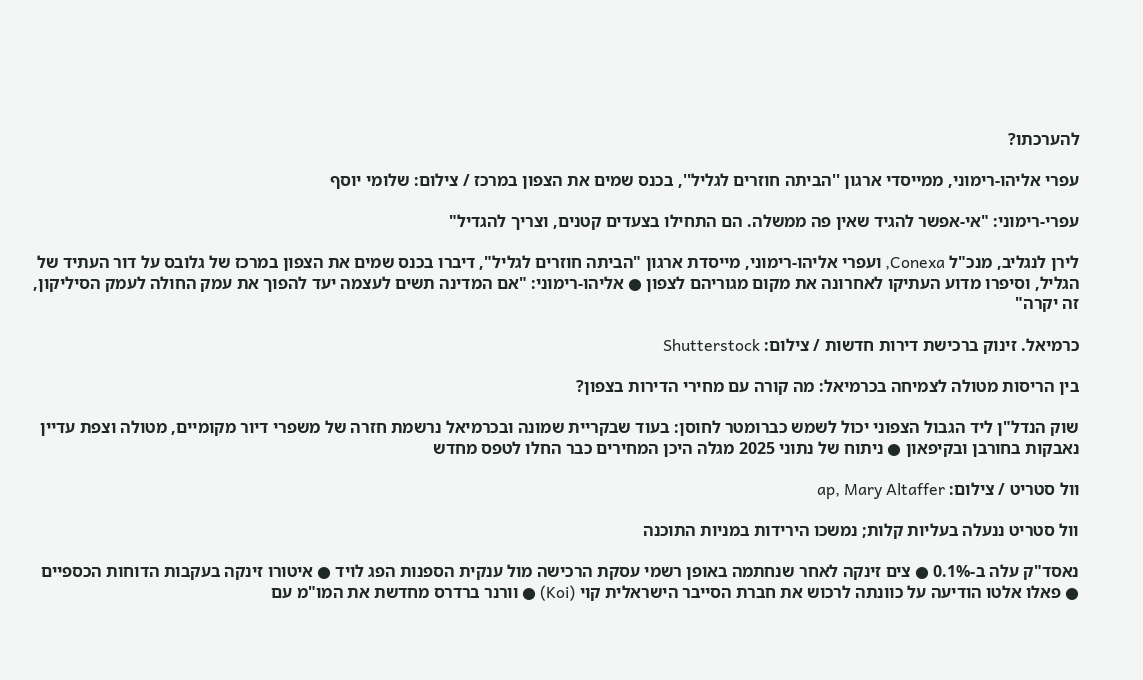להערכתו?

עפרי אליהו-רימוני, ממייסדי ארגון ''הביתה חוזרים לגליל'', בכנס שמים את הצפון במרכז / צילום: שלומי יוסף

עפרי-רימוני: "אי-אפשר להגיד שאין פה ממשלה. הם התחילו בצעדים קטנים, וצריך להגדיל"

לירן לנגליב, מנכ"ל Conexa, ועפרי אליהו-רימוני, מייסדת ארגון "הביתה חוזרים לגליל", דיברו בכנס שמים את הצפון במרכז של גלובס על דור העתיד של הגליל, וסיפרו מדוע העתיקו לאחרונה את מקום מגוריהם לצפון ● אליהו-רימוני: "אם המדינה תשים לעצמה יעד להפוך את עמק החולה לעמק הסיליקון, זה יקרה"

כרמיאל. זינוק ברכישת דירות חדשות / צילום: Shutterstock

בין הריסות מטולה לצמיחה בכרמיאל: מה קורה עם מחירי הדירות בצפון?

שוק הנדל"ן ליד הגבול הצפוני יכול לשמש כברומטר לחוסן: בעוד שבקריית שמונה ובכרמיאל נרשמת חזרה של משפרי דיור מקומיים, מטולה וצפת עדיין נאבקות בחורבן ובקיפאון ● ניתוח של נתוני 2025 מגלה היכן המחירים כבר החלו לטפס מחדש

וול סטריט / צילום: ap, Mary Altaffer

וול סטריט ננעלה בעליות קלות; נמשכו הירידות במניות התוכנה

נאסד"ק עלה ב-0.1% ● צים זינקה לאחר שנחתמה באופן רשמי עסקת הרכישה מול ענקית הספנות הפג לויד ● איטורו זינקה בעקבות הדוחות הכספיים ● פאלו אלטו הודיעה על כוונתה לרכוש את חברת הסייבר הישראלית קוי (Koi) ● וורנר ברדרס מחדשת את המו"מ עם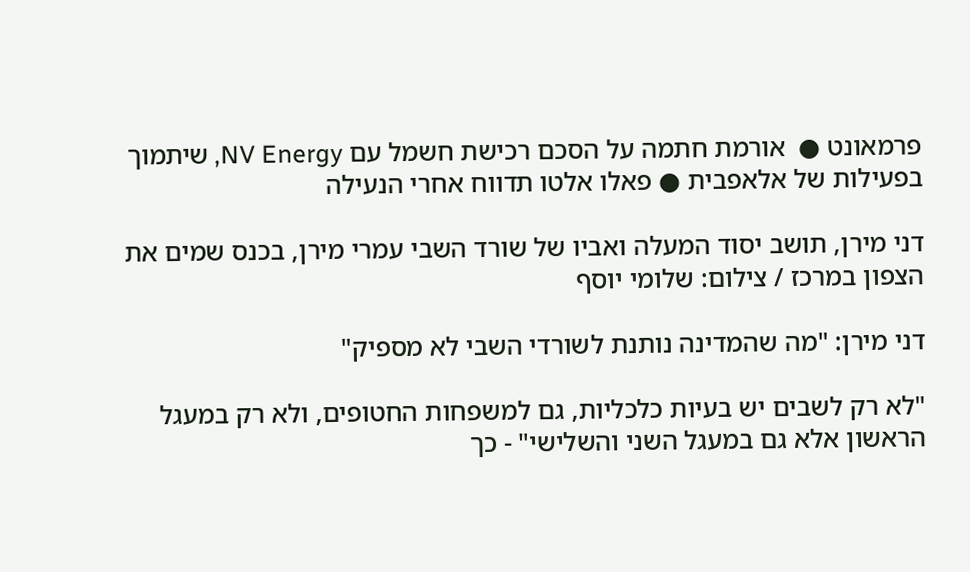פרמאונט ●  אורמת חתמה על הסכם רכישת חשמל עם NV Energy, שיתמוך בפעילות של אלאפבית ● פאלו אלטו תדווח אחרי הנעילה

דני מירן, תושב יסוד המעלה ואביו של שורד השבי עמרי מירן, בכנס שמים את הצפון במרכז / צילום: שלומי יוסף

דני מירן: "מה שהמדינה נותנת לשורדי השבי לא מספיק"

"לא רק לשבים יש בעיות כלכליות, גם למשפחות החטופים, ולא רק במעגל הראשון אלא גם במעגל השני והשלישי" - כך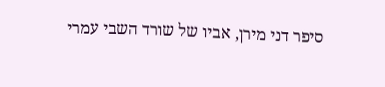סיפר דני מירן, אביו של שורד השבי עמרי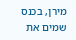מירן, בכנס שמים את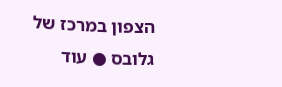הצפון במרכז של גלובס ● עוד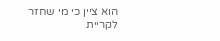הוא ציין כי מי שחזר לקריית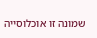שמונה זו אוכלוסייה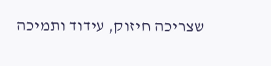שצריכה חיזוק, עידוד ותמיכה